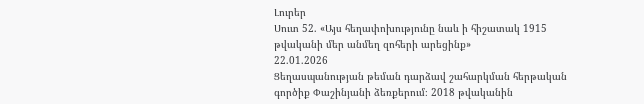Լուրեր
Սուտ 52. «Այս հեղափոխությունը նաև ի հիշատակ 1915 թվականի մեր անմեղ զոհերի արեցինք»
22.01.2026
Ցեղասպանության թեման դարձավ շահարկման հերթական գործիք Փաշինյանի ձեռքերում։ 2018 թվականին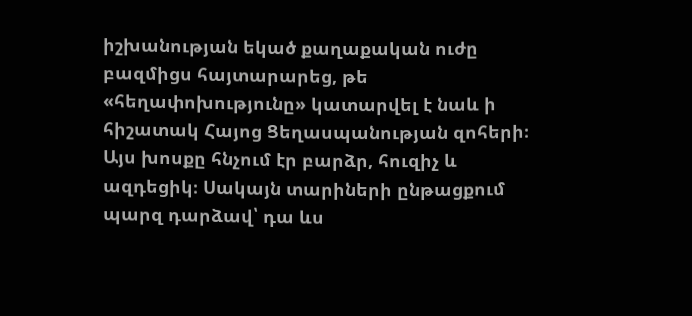իշխանության եկած քաղաքական ուժը բազմիցս հայտարարեց, թե «հեղափոխությունը» կատարվել է նաև ի հիշատակ Հայոց Ցեղասպանության զոհերի։ Այս խոսքը հնչում էր բարձր, հուզիչ և ազդեցիկ։ Սակայն տարիների ընթացքում պարզ դարձավ՝ դա ևս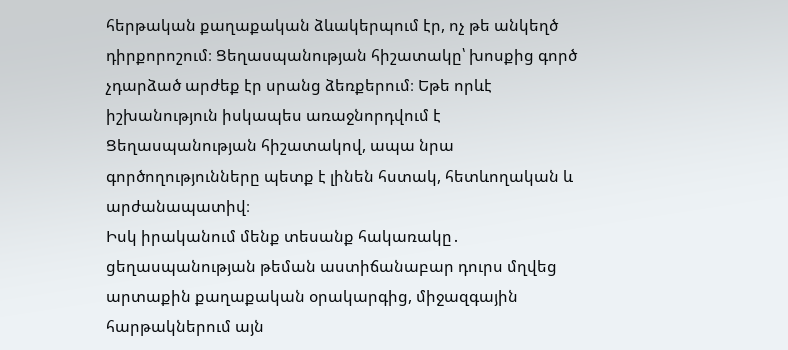հերթական քաղաքական ձևակերպում էր, ոչ թե անկեղծ դիրքորոշում։ Ցեղասպանության հիշատակը՝ խոսքից գործ չդարձած արժեք էր սրանց ձեռքերում։ Եթե որևէ իշխանություն իսկապես առաջնորդվում է Ցեղասպանության հիշատակով, ապա նրա գործողությունները պետք է լինեն հստակ, հետևողական և արժանապատիվ։
Իսկ իրականում մենք տեսանք հակառակը․ ցեղասպանության թեման աստիճանաբար դուրս մղվեց արտաքին քաղաքական օրակարգից, միջազգային հարթակներում այն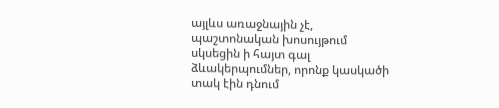այլևս առաջնային չէ, պաշտոնական խոսույթում սկսեցին ի հայտ գալ ձևակերպումներ, որոնք կասկածի տակ էին դնում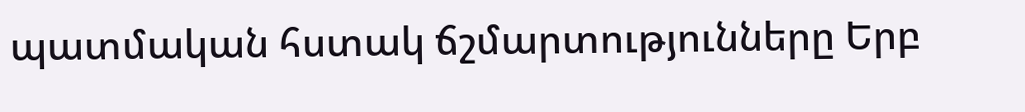պատմական հստակ ճշմարտությունները Երբ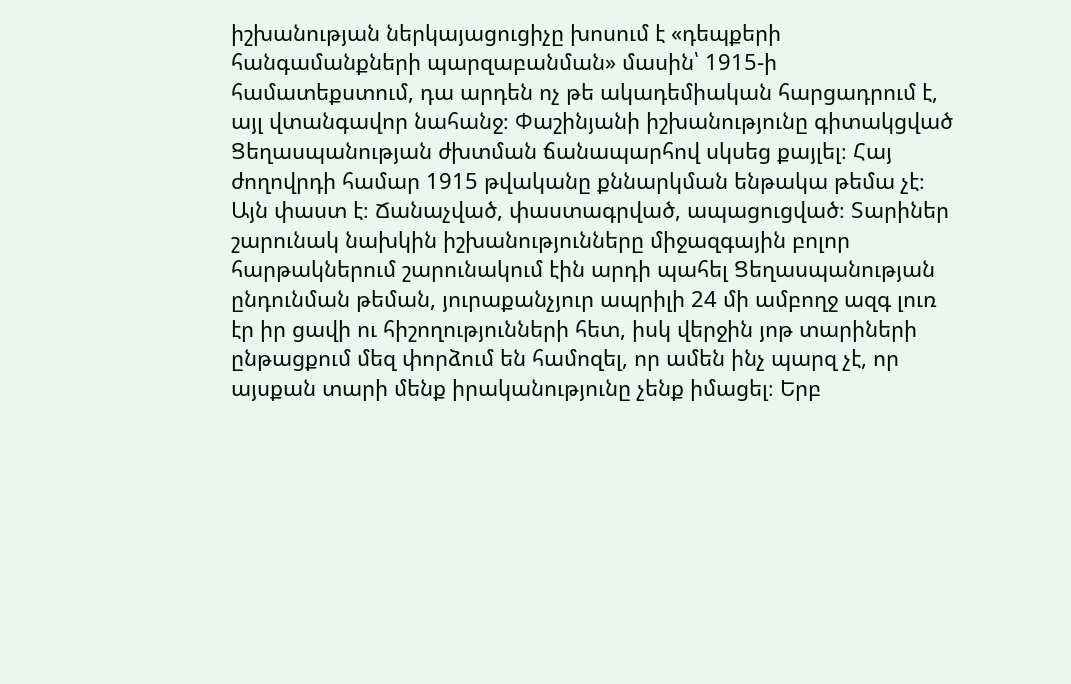իշխանության ներկայացուցիչը խոսում է «դեպքերի հանգամանքների պարզաբանման» մասին՝ 1915-ի համատեքստում, դա արդեն ոչ թե ակադեմիական հարցադրում է, այլ վտանգավոր նահանջ։ Փաշինյանի իշխանությունը գիտակցված Ցեղասպանության ժխտման ճանապարհով սկսեց քայլել։ Հայ ժողովրդի համար 1915 թվականը քննարկման ենթակա թեմա չէ։ Այն փաստ է։ Ճանաչված, փաստագրված, ապացուցված։ Տարիներ շարունակ նախկին իշխանությունները միջազգային բոլոր հարթակներում շարունակում էին արդի պահել Ցեղասպանության ընդունման թեման, յուրաքանչյուր ապրիլի 24 մի ամբողջ ազգ լուռ էր իր ցավի ու հիշողությունների հետ, իսկ վերջին յոթ տարիների ընթացքում մեզ փորձում են համոզել, որ ամեն ինչ պարզ չէ, որ այսքան տարի մենք իրականությունը չենք իմացել։ Երբ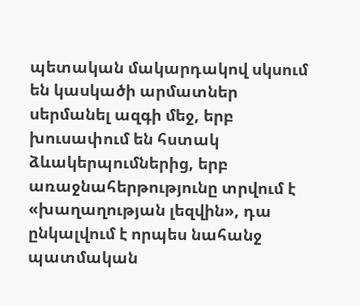պետական մակարդակով սկսում են կասկածի արմատներ սերմանել ազգի մեջ, երբ խուսափում են հստակ ձևակերպումներից, երբ առաջնահերթությունը տրվում է «խաղաղության լեզվին», դա ընկալվում է որպես նահանջ պատմական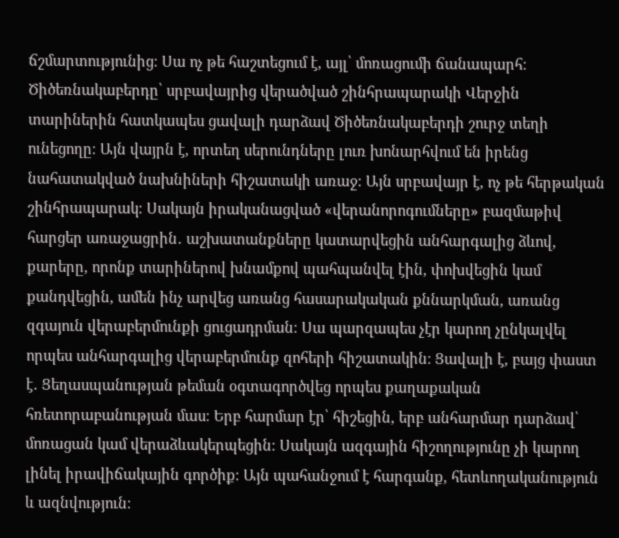ճշմարտությունից։ Սա ոչ թե հաշտեցում է, այլ՝ մոռացումի ճանապարհ։ Ծիծեռնակաբերդը՝ սրբավայրից վերածված շինհրապարակի Վերջին տարիներին հատկապես ցավալի դարձավ Ծիծեռնակաբերդի շուրջ տեղի ունեցողը։ Այն վայրն է, որտեղ սերունդները լուռ խոնարհվում են իրենց նահատակված նախնիների հիշատակի առաջ։ Այն սրբավայր է, ոչ թե հերթական շինհրապարակ։ Սակայն իրականացված «վերանորոգումները» բազմաթիվ հարցեր առաջացրին․ աշխատանքները կատարվեցին անհարգալից ձևով, քարերը, որոնք տարիներով խնամքով պահպանվել էին, փոխվեցին կամ քանդվեցին, ամեն ինչ արվեց առանց հասարակական քննարկման, առանց զգայուն վերաբերմունքի ցուցադրման։ Սա պարզապես չէր կարող չընկալվել որպես անհարգալից վերաբերմունք զոհերի հիշատակին։ Ցավալի է, բայց փաստ է․ Ցեղասպանության թեման օգտագործվեց որպես քաղաքական հռետորաբանության մաս։ Երբ հարմար էր՝ հիշեցին, երբ անհարմար դարձավ՝ մոռացան կամ վերաձևակերպեցին։ Սակայն ազգային հիշողությունը չի կարող լինել իրավիճակային գործիք։ Այն պահանջում է հարգանք, հետևողականություն և ազնվություն։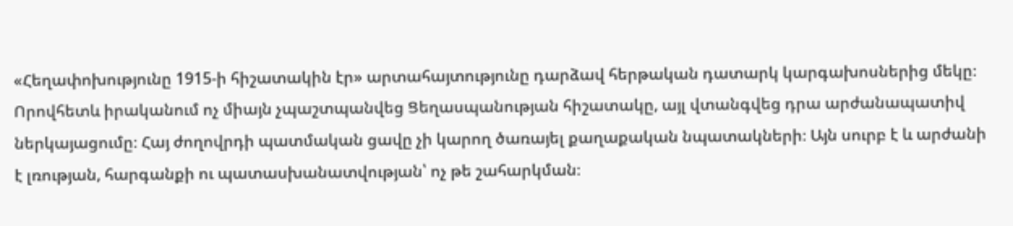«Հեղափոխությունը 1915-ի հիշատակին էր» արտահայտությունը դարձավ հերթական դատարկ կարգախոսներից մեկը։ Որովհետև իրականում ոչ միայն չպաշտպանվեց Ցեղասպանության հիշատակը, այլ վտանգվեց դրա արժանապատիվ ներկայացումը։ Հայ ժողովրդի պատմական ցավը չի կարող ծառայել քաղաքական նպատակների։ Այն սուրբ է և արժանի է լռության, հարգանքի ու պատասխանատվության՝ ոչ թե շահարկման։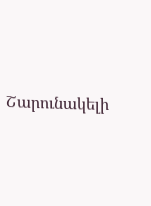Շարունակելի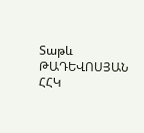Տաթև ԹԱԴԵՎՈՍՅԱՆ
ՀՀԿ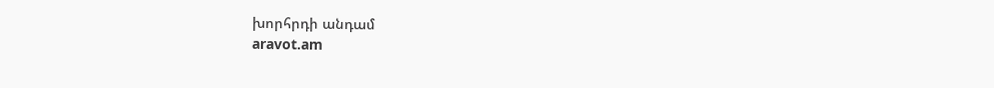խորհրդի անդամ
aravot.am